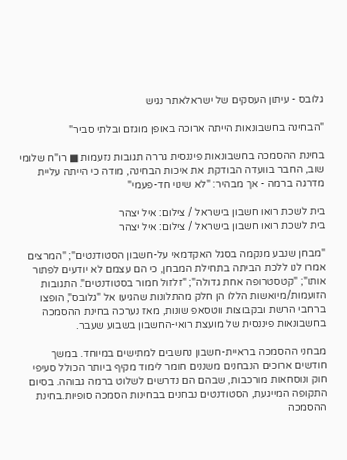גלובס - עיתון העסקים של ישראלאתר נגיש

"הבחינה בחשבונאות הייתה ארוכה באופן מוגזם ובלתי סביר"

בחינת ההסמכה בחשבונאות פיננסית גררה תגובות נזעמות ■ רו"ח שלומי שוב, החבר בוועדה הבודקת את איכות הבחינה, מודה כי הייתה עליית מדרגה ברמה - אך מבהיר: "לא שינוי חד-פעמי"

בית לשכת רואו חשבון בישראל / צילום: איל יצהר
בית לשכת רואו חשבון בישראל / צילום: איל יצהר

"מבחן שנבע מנקמה בסגל האקדמאי על-חשבון הסטודנטים"; "המרצים אמרו לנו ללכת הביתה בתחילת המבחן, כי הם עצמם לא יודעים לפתור אותו"; "קטסטרופה אחת גדולה"; "זלזול חמור בסטודנטים". התגובות הזועמות/מיואשות הללו הן חלק מהתלונות שהגיעו אל "גלובס", הופצו ברחבי הרשת ובקבוצות ווטסאפ שונות, מאז נערכה בחינת ההסמכה בחשבונאות פיננסית של מועצת רואי-החשבון בשבוע שעבר.

מבחני ההסמכה בראיית-חשבון נחשבים למתישים במיוחד. במשך חודשים ארוכים הנבחנים משננים חומר לימוד מקיף ביותר הכולל סעיפי חוק ונוסחאות מורכבות, שבהם הם נדרשים לשלוט ברמה גבוהה. בסיום התקופה המייגעת, הסטודנטים נבחנים בבחינות הסמכה סופיות.בחינת ההסמכה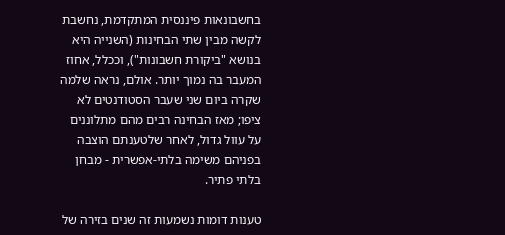בחשבונאות פיננסית המתקדמת, נחשבת לקשה מבין שתי הבחינות (השנייה היא בנושא "ביקורת חשבונות"), וככלל, אחוז המעבר בה נמוך יותר. אולם, נראה שלמה שקרה ביום שני שעבר הסטודנטים לא ציפו; מאז הבחינה רבים מהם מתלוננים על עוול גדול, לאחר שלטענתם הוצבה בפניהם משימה בלתי-אפשרית - מבחן בלתי פתיר.

טענות דומות נשמעות זה שנים בזירה של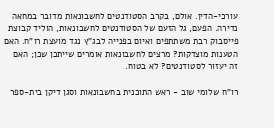עורכי-הדין. אולם, בקרב הסטודנטים לחשבונאות מדובר במחאה נדירה. הפעם, גל הזעם של הסטודנטים לחשבונאות, הוליד קבוצת פייסבוק רבת משתתפים ואיום בפנייה לבג"ץ נגד מועצת רו"ח. האם הטענות מוצדקות? מרצים לחשבונאות אומרים שייתכן שכן; האם זה יעזור לסטודנטים? לא בטוח.

רו"ח שלומי שוב - ראש התוכנית בחשבונאות וסגן דיקן בית-ספר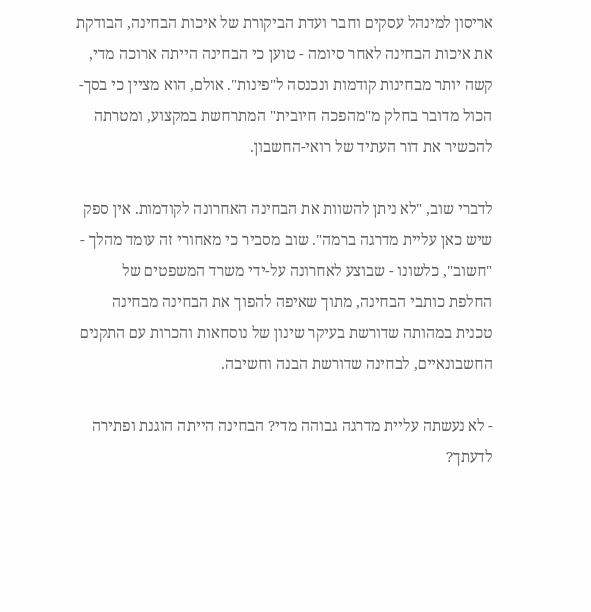אריסון למינהל עסקים וחבר ועדת הביקורת של איכות הבחינה, הבודקת את איכות הבחינה לאחר סיומה - טוען כי הבחינה הייתה ארוכה מדי, קשה יותר מבחינות קודמות ונכנסה ל"פינות". אולם, הוא מציין כי בסך-הכול מדובר בחלק מ"מהפכה חיובית" המתרחשת במקצוע, ומטרתה להכשיר את דור העתיד של רואי-החשבון.

לדברי שוב, "לא ניתן להשוות את הבחינה האחרונה לקודמות. אין ספק שיש כאן עליית מדרגה ברמה". שוב מסביר כי מאחורי זה עומד מהלך - "חשוב", כלשונו - שבוצע לאחרונה על-ידי משרד המשפטים של החלפת כותבי הבחינה, מתוך שאיפה להפוך את הבחינה מבחינה טכנית במהותה שדורשת בעיקר שינון של נוסחאות והכרות עם התקנים החשבונאיים, לבחינה שדורשת הבנה וחשיבה.

- לא נעשתה עליית מדרגה גבוהה מדי? הבחינה הייתה הוגנת ופתירה לדעתך?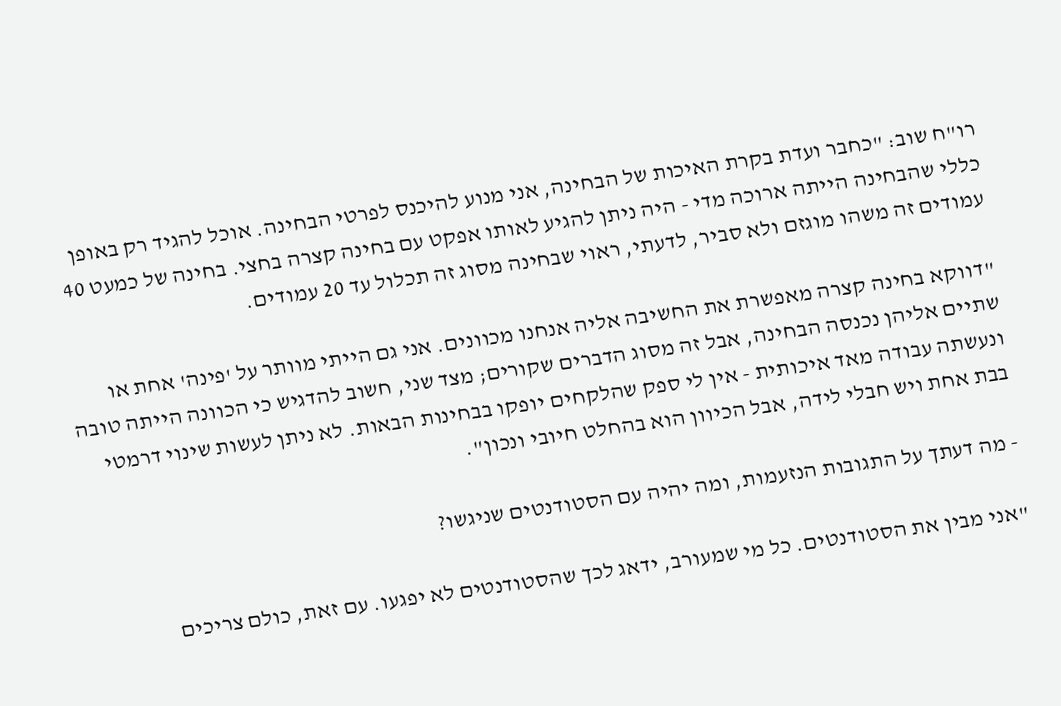רו"ח שוב: "כחבר ועדת בקרת האיכות של הבחינה, אני מנוע להיכנס לפרטי הבחינה. אוכל להגיד רק באופן כללי שהבחינה הייתה ארוכה מדי - היה ניתן להגיע לאותו אפקט עם בחינה קצרה בחצי. בחינה של כמעט 40 עמודים זה משהו מוגזם ולא סביר, לדעתי, ראוי שבחינה מסוג זה תכלול עד 20 עמודים.

"דווקא בחינה קצרה מאפשרת את החשיבה אליה אנחנו מכוונים. אני גם הייתי מוותר על 'פינה' אחת או שתיים אליהן נכנסה הבחינה, אבל זה מסוג הדברים שקורים; מצד שני, חשוב להדגיש כי הכוונה הייתה טובה ונעשתה עבודה מאד איכותית - אין לי ספק שהלקחים יופקו בבחינות הבאות. לא ניתן לעשות שינוי דרמטי בבת אחת ויש חבלי לידה, אבל הכיוון הוא בהחלט חיובי ונכון".

- מה דעתך על התגובות הנזעמות, ומה יהיה עם הסטודנטים שניגשו?

"אני מבין את הסטודנטים. כל מי שמעורב, ידאג לכך שהסטודנטים לא יפגעו. עם זאת, כולם צריכים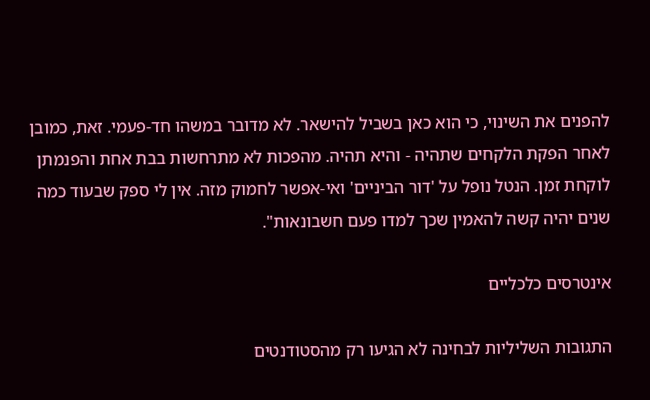להפנים את השינוי, כי הוא כאן בשביל להישאר. לא מדובר במשהו חד-פעמי. זאת, כמובן לאחר הפקת הלקחים שתהיה - והיא תהיה. מהפכות לא מתרחשות בבת אחת והפנמתן לוקחת זמן. הנטל נופל על 'דור הביניים' ואי-אפשר לחמוק מזה. אין לי ספק שבעוד כמה שנים יהיה קשה להאמין שכך למדו פעם חשבונאות".

אינטרסים כלכליים

התגובות השליליות לבחינה לא הגיעו רק מהסטודנטים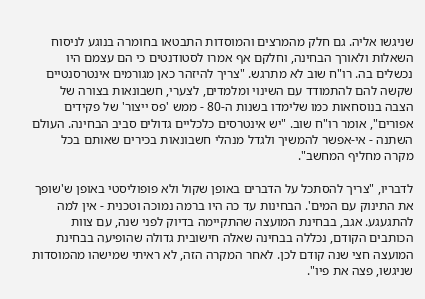שניגשו אליה. גם חלק מהמרצים והמוסדות התבטאו בחומרה בנוגע לניסוח השאלות ולאורך הבחינה, וחלקם אף אמרו לסטודנטים כי הם עצמם היו נכשלים בה. רו"ח שוב לא מתרגש. "צריך להיזהר כאן מגורמים אינטרסנטיים שקשה להם להתמודד עם השינוי ומלמדים, לצערי, חשבונאות בצורה של הצבה בנוסחאות כמו שלימדו בשנות ה-80 - ממש 'פס ייצור' של פקידים אפורים", אומר רו"ח שוב. "יש אינטרסים כלכליים גדולים סביב הבחינה. העולם השתנה - אי-אפשר להמשיך ולגדל מנהלי חשבונאות בכירים שאותם בכל מקרה מחליף המחשב".

לדבריו, "צריך להסתכל על הדברים באופן שקול ולא פופוליסטי באופן ש'שופך את התינוק עם המים'. הבחינות עד כה היו ברמה נמוכה וטכנית - אין למה להתגעגע. אגב, בבחינת המועצה שהתקיימה בדיוק לפני שנה, עם צוות הכותבים הקודם, נכללה בבחינה שאלה חישובית גדולה שהופיעה בבחינת המועצה חצי שנה קודם לכן. לאחר המקרה הזה, לא ראיתי שמישהו מהמוסדות שניגשו, פצה את פיו".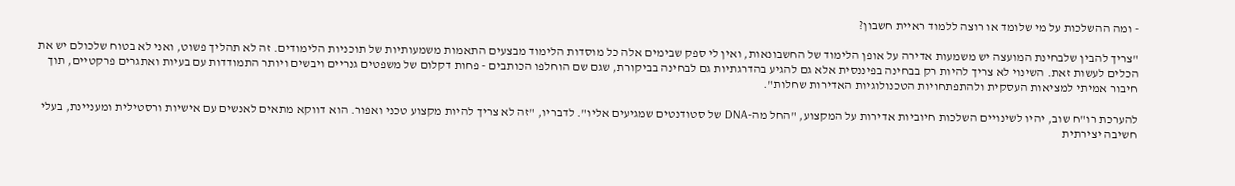- ומה ההשלכות על מי שלומד או רוצה ללמוד ראיית חשבון?

"צריך להבין שלבחינת המועצה יש משמעות אדירה על אופן הלימוד של החשבונאות, ואין לי ספק שבימים אלה כל מוסדות הלימוד מבצעים התאמות משמעותיות של תוכניות הלימודים. זה לא תהליך פשוט, ואני לא בטוח שלכולם יש את הכלים לעשות זאת. השינוי לא צריך להיות רק בבחינה בפיננסית אלא גם להגיע בהדרגתיות גם לבחינה בביקורת, שגם שם הוחלפו הכותבים - פחות דקלום של משפטים גנריים ויבשים ויותר התמודדות עם בעיות ואתגרים פרקטיים, תוך חיבור אמיתי למציאות העסקית ולהתפתחויות הטכנולוגיות האדירות שחלות".

להערכת רו"ח שוב, יהיו לשינויים השלכות חיוביות אדירות על המקצוע, "החל מה-DNA של סטודנטים שמגיעים אליו". לדבריו, "זה לא צריך להיות מקצוע טכני ואפור. הוא דווקא מתאים לאנשים עם אישיות ורסטילית ומעניינת, בעלי חשיבה יצירתית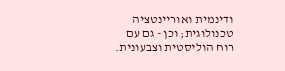ודינמית ואוריינטציה טכנולוגית; וכן - גם עם רוח הוליסטית וצבעונית.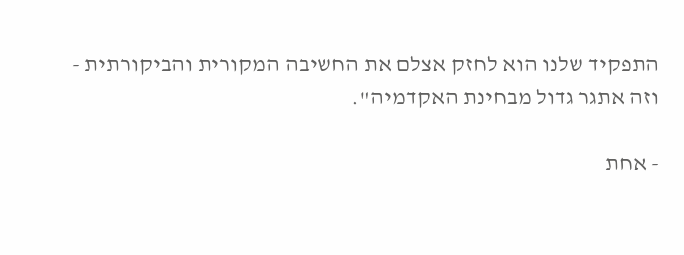התפקיד שלנו הוא לחזק אצלם את החשיבה המקורית והביקורתית - וזה אתגר גדול מבחינת האקדמיה".

- אחת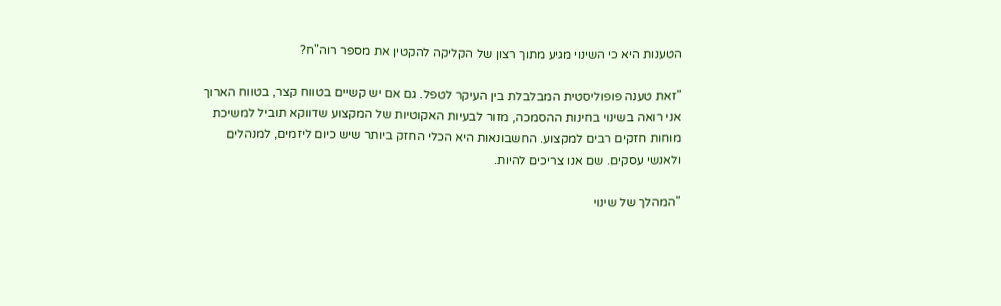הטענות היא כי השינוי מגיע מתוך רצון של הקליקה להקטין את מספר רוה"ח?

"זאת טענה פופוליסטית המבלבלת בין העיקר לטפל. גם אם יש קשיים בטווח קצר, בטווח הארוך אני רואה בשינוי בחינות ההסמכה, מזור לבעיות האקוטיות של המקצוע שדווקא תוביל למשיכת מוחות חזקים רבים למקצוע. החשבונאות היא הכלי החזק ביותר שיש כיום ליזמים, למנהלים ולאנשי עסקים. שם אנו צריכים להיות.

"המהלך של שינוי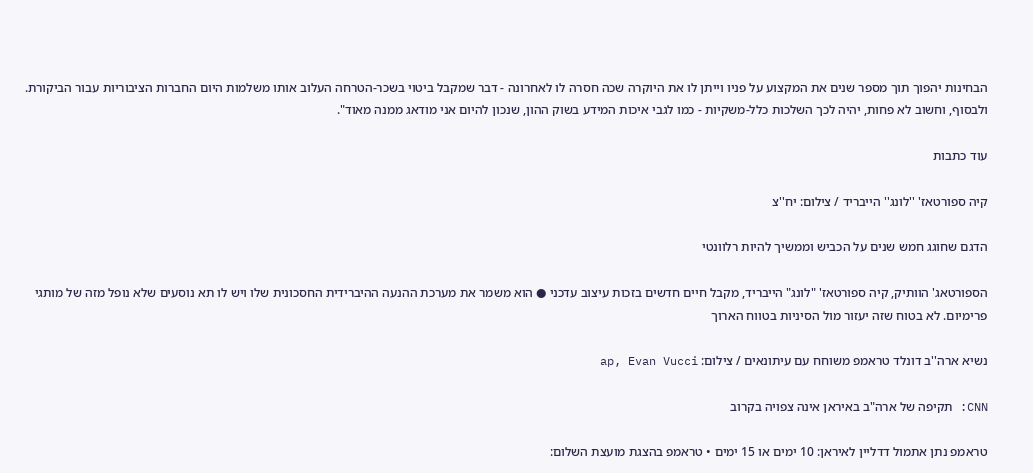הבחינות יהפוך תוך מספר שנים את המקצוע על פניו וייתן לו את היוקרה שכה חסרה לו לאחרונה - דבר שמקבל ביטוי בשכר-הטרחה העלוב אותו משלמות היום החברות הציבוריות עבור הביקורת. ולבסוף, וחשוב לא פחות, יהיה לכך השלכות כלל-משקיות - כמו לגבי איכות המידע בשוק ההון, שנכון להיום אני מודאג ממנה מאוד".

עוד כתבות

קיה ספורטאז' ''לונג'' הייבריד / צילום: יח''צ

הדגם שחוגג חמש שנים על הכביש וממשיך להיות רלוונטי

הספורטאג' הוותיק, קיה ספורטאז' "לונג" הייבריד, מקבל חיים חדשים בזכות עיצוב עדכני ● הוא משמר את מערכת ההנעה ההיברידית החסכונית שלו ויש לו תא נוסעים שלא נופל מזה של מותגי פרימיום. לא בטוח שזה יעזור מול הסיניות בטווח הארוך

נשיא ארה''ב דונלד טראמפ משוחח עם עיתונאים / צילום: ap, Evan Vucci

CNN: תקיפה של ארה"ב באיראן אינה צפויה בקרוב

טראמפ נתן אתמול דדליין לאיראן: 10 ימים או 15 ימים • טראמפ בהצגת מועצת השלום: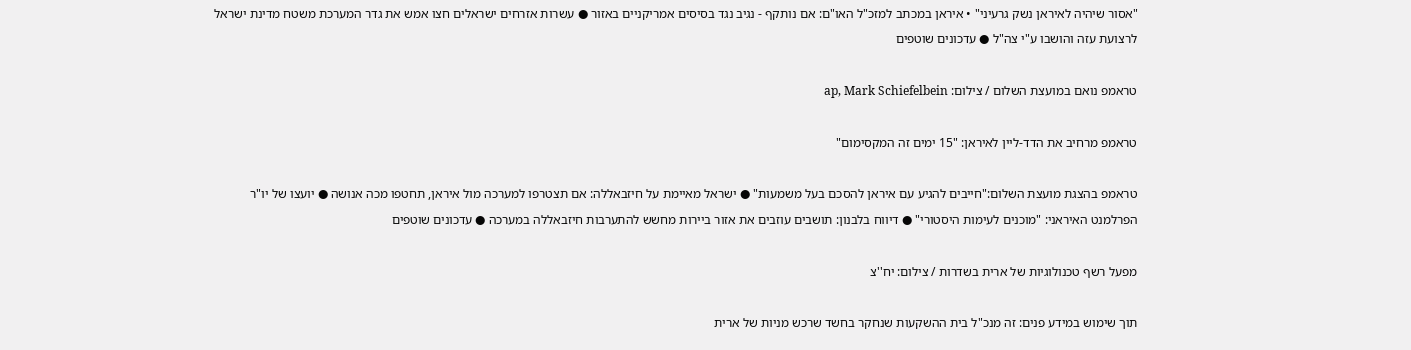"אסור שיהיה לאיראן נשק גרעיני" • איראן במכתב למזכ"ל האו"ם: אם נותקף - נגיב נגד בסיסים אמריקניים באזור ● עשרות אזרחים ישראלים חצו אמש את גדר המערכת משטח מדינת ישראל לרצועת עזה והושבו ע"י צה"ל ● עדכונים שוטפים

טראמפ נואם במועצת השלום / צילום: ap, Mark Schiefelbein

טראמפ מרחיב את הדד-ליין לאיראן: "15 ימים זה המקסימום"

טראמפ בהצגת מועצת השלום:"חייבים להגיע עם איראן להסכם בעל משמעות" ● ישראל מאיימת על חיזבאללה: אם תצטרפו למערכה מול איראן, תחטפו מכה אנושה ● יועצו של יו"ר הפרלמנט האיראני: "מוכנים לעימות היסטורי" ● דיווח בלבנון: תושבים עוזבים את אזור ביירות מחשש להתערבות חיזבאללה במערכה ● עדכונים שוטפים

מפעל רשף טכנולוגיות של ארית בשדרות / צילום: יח''צ

תוך שימוש במידע פנים: זה מנכ"ל בית ההשקעות שנחקר בחשד שרכש מניות של ארית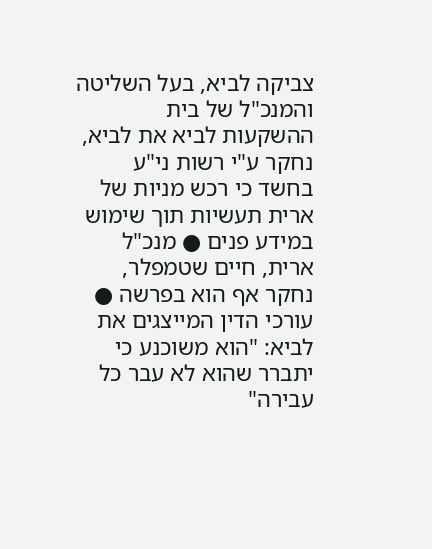צביקה לביא, בעל השליטה והמנכ"ל של בית ההשקעות לביא את לביא, נחקר ע"י רשות ני"ע בחשד כי רכש מניות של ארית תעשיות תוך שימוש במידע פנים ● מנכ"ל ארית, חיים שטמפלר, נחקר אף הוא בפרשה ● עורכי הדין המייצגים את לביא: "הוא משוכנע כי יתברר שהוא לא עבר כל עבירה"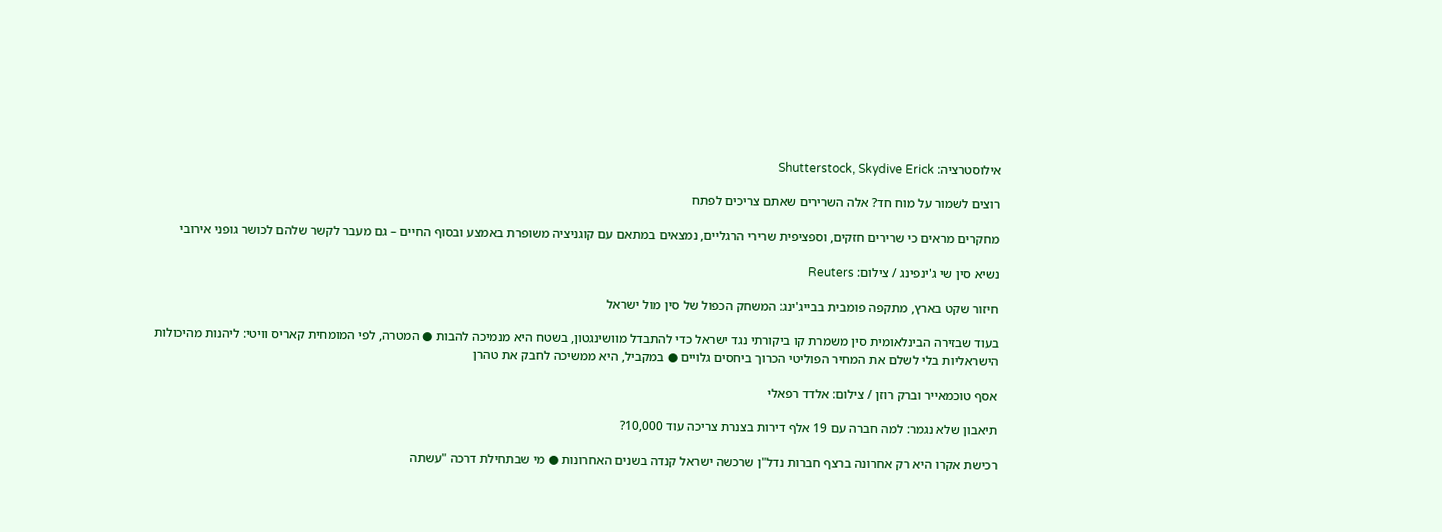אילוסטרציה: Shutterstock, Skydive Erick

רוצים לשמור על מוח חד? אלה השרירים שאתם צריכים לפתח

מחקרים מראים כי שרירים חזקים, וספציפית שרירי הרגליים, נמצאים במתאם עם קוגניציה משופרת באמצע ובסוף החיים – גם מעבר לקשר שלהם לכושר גופני אירובי

נשיא סין שי ג'ינפינג / צילום: Reuters

חיזור שקט בארץ, מתקפה פומבית בבייג'ינג: המשחק הכפול של סין מול ישראל

בעוד שבזירה הבינלאומית סין משמרת קו ביקורתי נגד ישראל כדי להתבדל מוושינגטון, בשטח היא מנמיכה להבות ● המטרה, לפי המומחית קאריס וויטי: ליהנות מהיכולות הישראליות בלי לשלם את המחיר הפוליטי הכרוך ביחסים גלויים ● במקביל, היא ממשיכה לחבק את טהרן

אסף טוכמאייר וברק רוזן / צילום: אלדד רפאלי

תיאבון שלא נגמר: למה חברה עם 19 אלף דירות בצנרת צריכה עוד 10,000?

רכישת אקרו היא רק אחרונה ברצף חברות נדל"ן שרכשה ישראל קנדה בשנים האחרונות ● מי שבתחילת דרכה "עשתה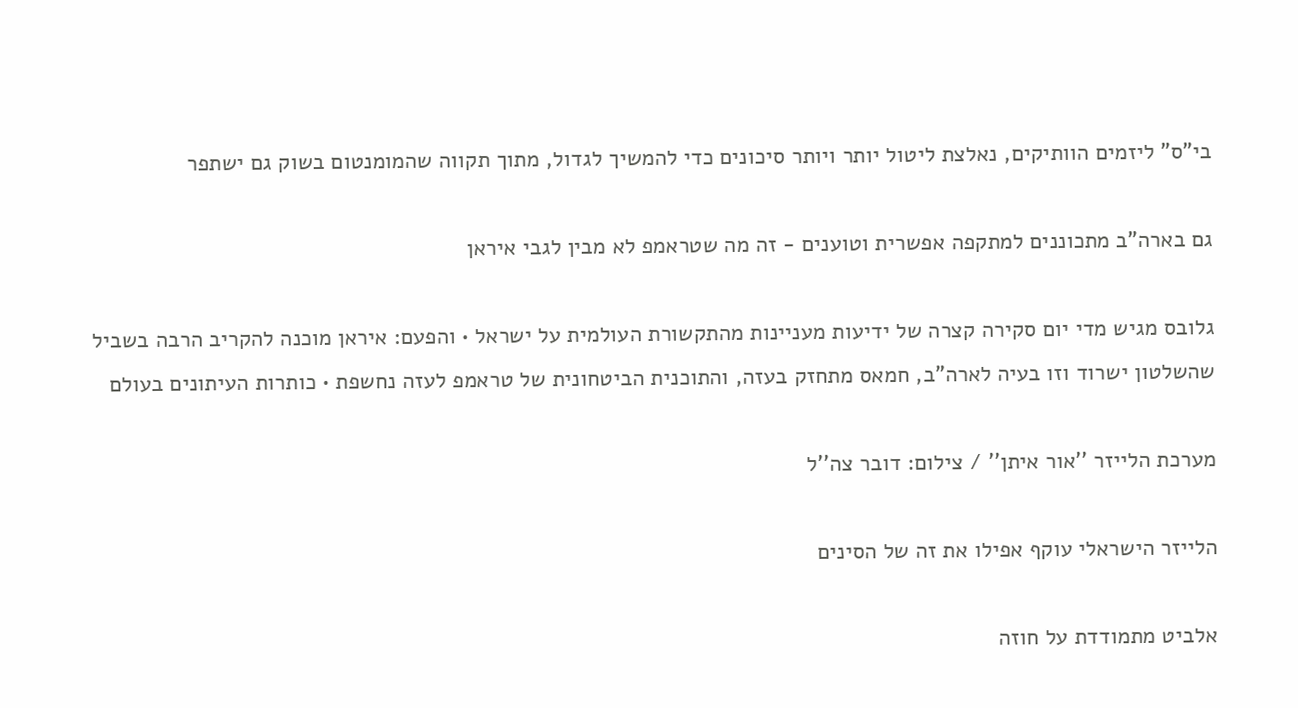בי"ס" ליזמים הוותיקים, נאלצת ליטול יותר ויותר סיכונים כדי להמשיך לגדול, מתוך תקווה שהמומנטום בשוק גם ישתפר

גם בארה"ב מתכוננים למתקפה אפשרית וטוענים - זה מה שטראמפ לא מבין לגבי איראן

גלובס מגיש מדי יום סקירה קצרה של ידיעות מעניינות מהתקשורת העולמית על ישראל • והפעם: איראן מוכנה להקריב הרבה בשביל שהשלטון ישרוד וזו בעיה לארה"ב, חמאס מתחזק בעזה, והתוכנית הביטחונית של טראמפ לעזה נחשפת • כותרות העיתונים בעולם

מערכת הלייזר ''אור איתן'' / צילום: דובר צה''ל

הלייזר הישראלי עוקף אפילו את זה של הסינים

אלביט מתמודדת על חוזה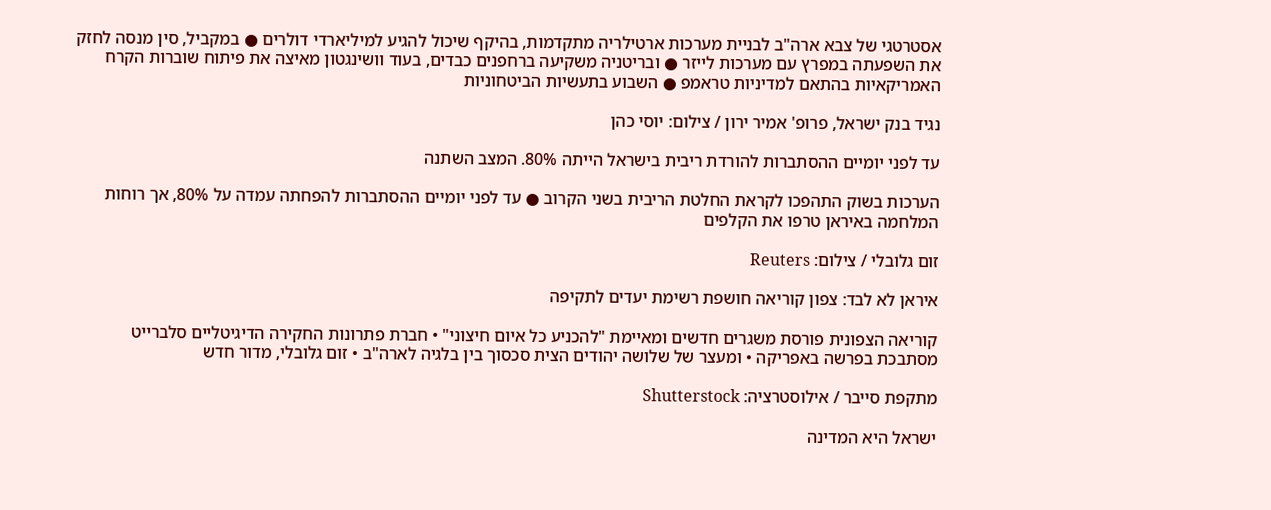אסטרטגי של צבא ארה"ב לבניית מערכות ארטילריה מתקדמות, בהיקף שיכול להגיע למיליארדי דולרים ● במקביל, סין מנסה לחזק את השפעתה במפרץ עם מערכות לייזר ● ובריטניה משקיעה ברחפנים כבדים, בעוד וושינגטון מאיצה את פיתוח שוברות הקרח האמריקאיות בהתאם למדיניות טראמפ ● השבוע בתעשיות הביטחוניות

נגיד בנק ישראל, פרופ' אמיר ירון / צילום: יוסי כהן

עד לפני יומיים ההסתברות להורדת ריבית בישראל הייתה 80%. המצב השתנה

הערכות בשוק התהפכו לקראת החלטת הריבית בשני הקרוב ● עד לפני יומיים ההסתברות להפחתה עמדה על 80%, אך רוחות המלחמה באיראן טרפו את הקלפים

זום גלובלי / צילום: Reuters

איראן לא לבד: צפון קוריאה חושפת רשימת יעדים לתקיפה

קוריאה הצפונית פורסת משגרים חדשים ומאיימת "להכניע כל איום חיצוני" • חברת פתרונות החקירה הדיגיטליים סלברייט מסתבכת בפרשה באפריקה • ומעצר של שלושה יהודים הצית סכסוך בין בלגיה לארה"ב • זום גלובלי, מדור חדש

מתקפת סייבר / אילוסטרציה: Shutterstock

ישראל היא המדינה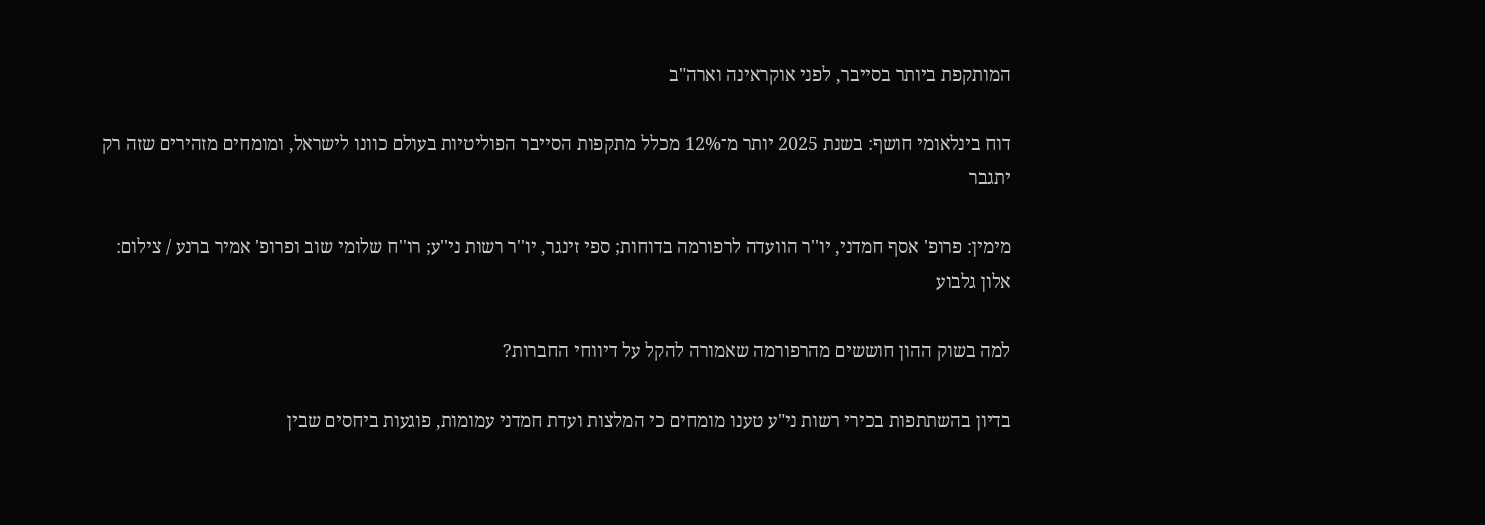המותקפת ביותר בסייבר, לפני אוקראינה וארה"ב

דוח בינלאומי חושף: בשנת 2025 יותר מ־12% מכלל מתקפות הסייבר הפוליטיות בעולם כוונו לישראל, ומומחים מזהירים שזה רק יתגבר

מימין: פרופ' אסף חמדני, יו''ר הוועדה לרפורמה בדוחות; ספי זינגר, יו''ר רשות ני''ע; רו''ח שלומי שוב ופרופ' אמיר ברנע / צילום: אלון גלבוע

למה בשוק ההון חוששים מהרפורמה שאמורה להקל על דיווחי החברות?

בדיון בהשתתפות בכירי רשות ני"ע טענו מומחים כי המלצות ועדת חמדני עמומות, פוגעות ביחסים שבין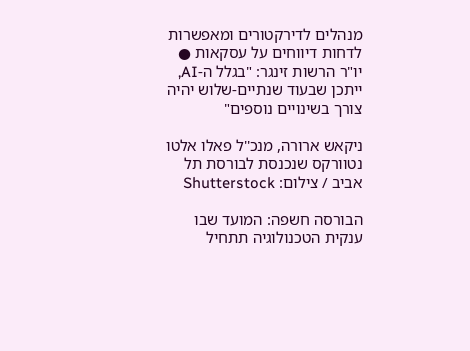מנהלים לדירקטורים ומאפשרות לדחות דיווחים על עסקאות ● יו"ר הרשות זינגר: "בגלל ה-AI, ייתכן שבעוד שנתיים-שלוש יהיה צורך בשינויים נוספים"

ניקאש ארורה, מנכ''ל פאלו אלטו נטוורקס שנכנסת לבורסת תל אביב / צילום: Shutterstock

הבורסה חשפה: המועד שבו ענקית הטכנולוגיה תתחיל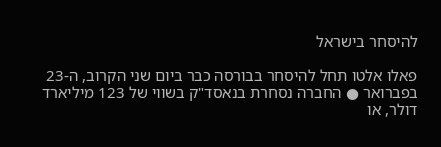להיסחר בישראל

פאלו אלטו תחל להיסחר בבורסה כבר ביום שני הקרוב, ה-23 בפברואר ● החברה נסחרת בנאסד"ק בשווי של 123 מיליארד דולר, או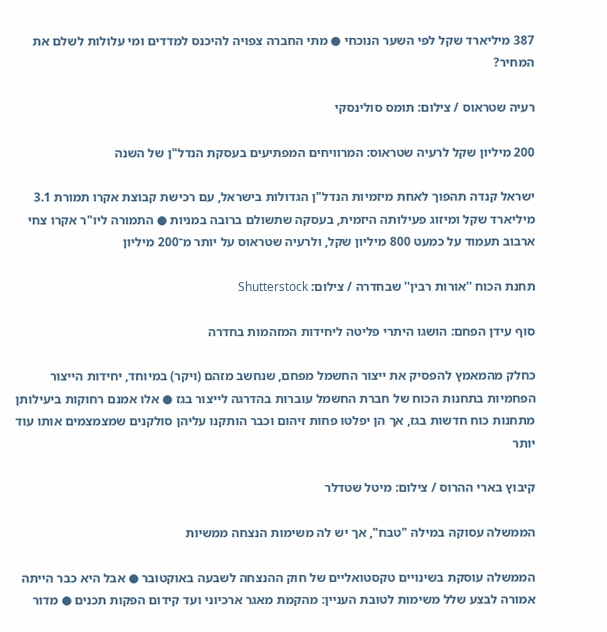387 מיליארד שקל לפי השער הנוכחי ● מתי החברה צפויה להיכנס למדדים ומי עלולות לשלם את המחיר?

רעיה שטראוס / צילום: תומס סולינסקי

200 מיליון שקל לרעיה שטראוס: המרוויחים המפתיעים בעסקת הנדל"ן של השנה

ישראל קנדה תהפוך לאחת מיזמיות הנדל"ן הגדולות בישראל, עם רכישת קבוצת אקרו תמורת 3.1 מיליארד שקל ומיזוג פעילותה היזמית, בעסקה שתשולם ברובה במניות ● התמורה ליו"ר אקרו צחי ארבוב תעמוד על כמעט 800 מיליון שקל, ולרעיה שטראוס על יותר מ־200 מיליון

תחנת הכוח ''אורות רבין'' שבחדרה / צילום: Shutterstock

סוף עידן הפחם: הושגו היתרי פליטה ליחידות המזהמות בחדרה

כחלק מהמאמץ להפסיק את ייצור החשמל מפחם, שנחשב מזהם (ויקר) במיוחד, יחידות הייצור הפחמיות בתחנות הכוח של חברת החשמל עוברות בהדרגה לייצור בגז ● אלו אמנם רחוקות ביעילותן מתחנות כוח חדשות בגז, אך הן יפלטו פחות זיהום וכבר הותקנו עליהן סולקנים שמצמצמים אותו עוד יותר

קיבוץ בארי ההרוס / צילום: מיטל שטדלר

הממשלה עסוקה במילה "טבח", אך יש לה משימות הנצחה ממשיות

הממשלה עוסקת בשינויים טקסטואליים של חוק ההנצחה לשבעה באוקטובר ● אבל היא כבר הייתה אמורה לבצע שלל משימות לטובת העניין: מהקמת מאגר ארכיוני ועד קידום הפקות תכנים ● מדור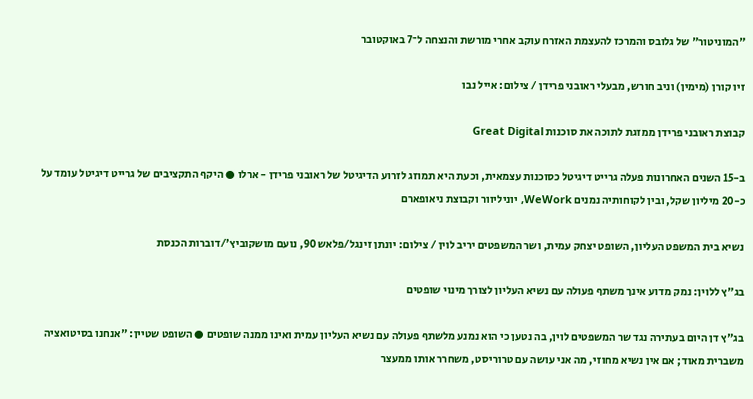"המוניטור" של גלובס והמרכז להעצמת האזרח עוקב אחרי מורשת והנצחה ל־7 באוקטובר

זיו קורן (מימין) וניב חורש, מבעלי ראובני פרידן / צילום: אייל נבו

קבוצת ראובני פרידן ממזגת לתוכה את סוכנות Great Digital

ב-15 השנים האחרונות פעלה גרייט דיגיטל כסוכנות עצמאית, וכעת היא תמוזג לזרוע הדיגיטל של ראובני פרידן - ארלו ● היקף התקציבים של גרייט דיגיטל עומד על כ-20 מיליון שקל, ובין לקוחותיה נמנים WeWork, יוניליוור וקבוצת ניאופארם

נשיא בית המשפט העליון, השופט יצחק עמית, ושר המשפטים יריב לוין / צילום: יונתן זינגל/פלאש 90, נועם מושקוביץ'/דוברות הכנסת

בג"ץ ללוין: נמק מדוע אינך משתף פעולה עם נשיא העליון לצורך מינוי שופטים

בג"ץ דן היום בעתירה נגד שר המשפטים לוין, בה נטען כי הוא נמנע מלשתף פעולה עם נשיא העליון עמית ואינו ממנה שופטים ● השופט שטיין: "אנחנו בסיטואציה משברית מאוד; אם אין נשיא מחוזי, מה אני עושה עם טרוריסט, משחרר אותו ממעצר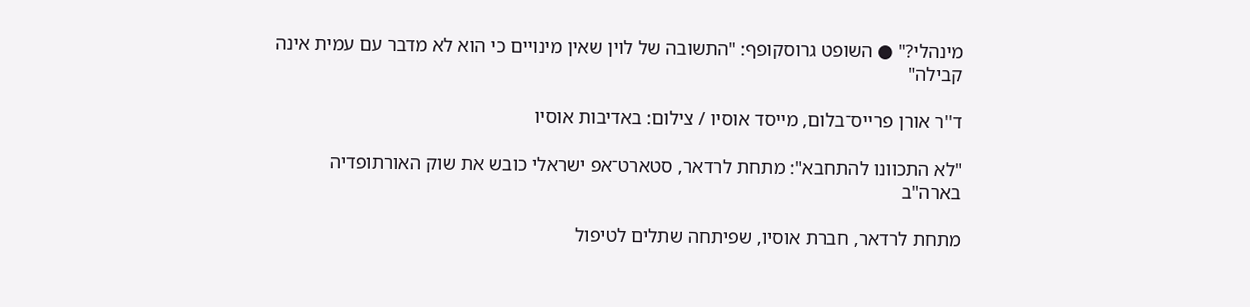מינהלי?" ● השופט גרוסקופף: "התשובה של לוין שאין מינויים כי הוא לא מדבר עם עמית אינה קבילה"

ד''ר אורן פרייס־בלום, מייסד אוסיו / צילום: באדיבות אוסיו

"לא התכוונו להתחבא": מתחת לרדאר, סטארט־אפ ישראלי כובש את שוק האורתופדיה בארה"ב

מתחת לרדאר, חברת אוסיו, שפיתחה שתלים לטיפול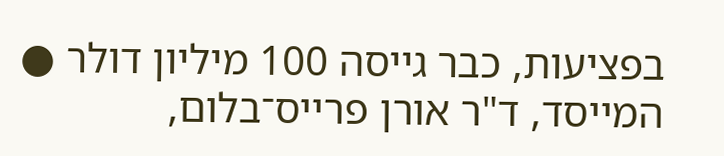בפציעות, כבר גייסה 100 מיליון דולר ● המייסד, ד"ר אורן פרייס־בלום,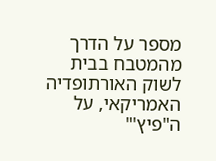מספר על הדרך מהמטבח בבית לשוק האורתופדיה האמריקאי, על ה"פיץ'"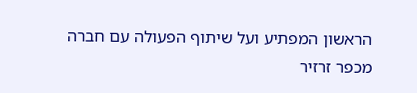הראשון המפתיע ועל שיתוף הפעולה עם חברה מכפר זרזיר